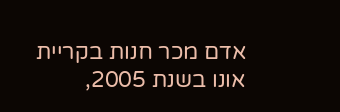אדם מכר חנות בקריית אונו בשנת 2005,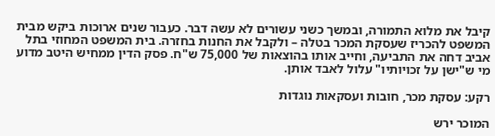קיבל את מלוא התמורה, ובמשך כשני עשורים לא עשה דבר. כעבור שנים ארוכות ביקש מבית המשפט להכריז שעסקת המכר בטלה – ולקבל את החנות בחזרה. בית המשפט המחוזי בתל אביב דחה את התביעה, וחייב אותו בהוצאות של 75,000 ש"ח. פסק הדין ממחיש היטב מדוע מי ש"ישן על זכויותיו" עלול לאבד אותן.

רקע: עסקת מכר, חובות ועסקאות נוגדות

המוכר ירש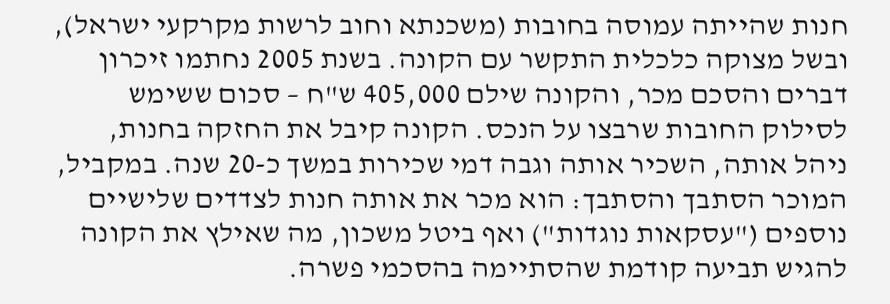חנות שהייתה עמוסה בחובות (משכנתא וחוב לרשות מקרקעי ישראל), ובשל מצוקה כלכלית התקשר עם הקונה. בשנת 2005 נחתמו זיכרון דברים והסכם מכר, והקונה שילם 405,000 ש"ח – סכום ששימש לסילוק החובות שרבצו על הנכס. הקונה קיבל את החזקה בחנות, ניהל אותה, השכיר אותה וגבה דמי שכירות במשך כ-20 שנה. במקביל, המוכר הסתבך והסתבך: הוא מכר את אותה חנות לצדדים שלישיים נוספים ("עסקאות נוגדות") ואף ביטל משכון, מה שאילץ את הקונה להגיש תביעה קודמת שהסתיימה בהסכמי פשרה.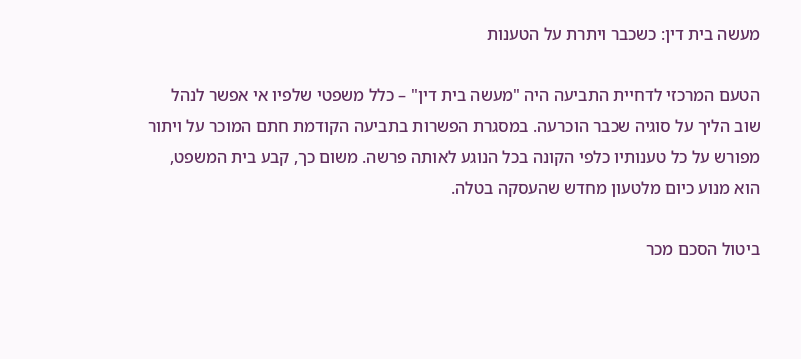מעשה בית דין: כשכבר ויתרת על הטענות

הטעם המרכזי לדחיית התביעה היה "מעשה בית דין" – כלל משפטי שלפיו אי אפשר לנהל שוב הליך על סוגיה שכבר הוכרעה. במסגרת הפשרות בתביעה הקודמת חתם המוכר על ויתור מפורש על כל טענותיו כלפי הקונה בכל הנוגע לאותה פרשה. משום כך, קבע בית המשפט, הוא מנוע כיום מלטעון מחדש שהעסקה בטלה.

ביטול הסכם מכר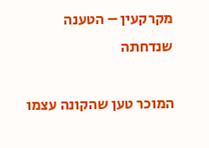מקרקעין – הטענה שנדחתה

המוכר טען שהקונה עצמו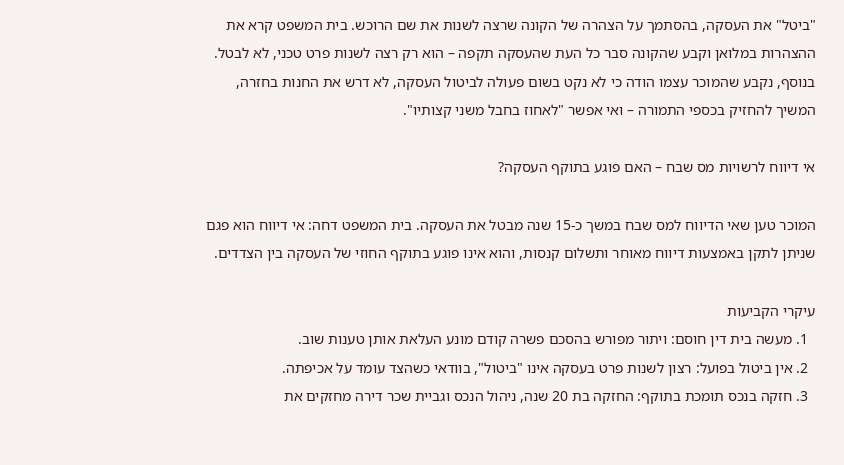"ביטל" את העסקה, בהסתמך על הצהרה של הקונה שרצה לשנות את שם הרוכש. בית המשפט קרא את ההצהרות במלואן וקבע שהקונה סבר כל העת שהעסקה תקפה – הוא רק רצה לשנות פרט טכני, לא לבטל. בנוסף, נקבע שהמוכר עצמו הודה כי לא נקט בשום פעולה לביטול העסקה, לא דרש את החנות בחזרה, המשיך להחזיק בכספי התמורה – ואי אפשר "לאחוז בחבל משני קצותיו".

אי דיווח לרשויות מס שבח – האם פוגע בתוקף העסקה?

המוכר טען שאי הדיווח למס שבח במשך כ-15 שנה מבטל את העסקה. בית המשפט דחה: אי דיווח הוא פגם שניתן לתקן באמצעות דיווח מאוחר ותשלום קנסות, והוא אינו פוגע בתוקף החוזי של העסקה בין הצדדים.

עיקרי הקביעות
  1. מעשה בית דין חוסם: ויתור מפורש בהסכם פשרה קודם מונע העלאת אותן טענות שוב.
  2. אין ביטול בפועל: רצון לשנות פרט בעסקה אינו "ביטול", בוודאי כשהצד עומד על אכיפתה.
  3. חזקה בנכס תומכת בתוקף: החזקה בת 20 שנה, ניהול הנכס וגביית שכר דירה מחזקים את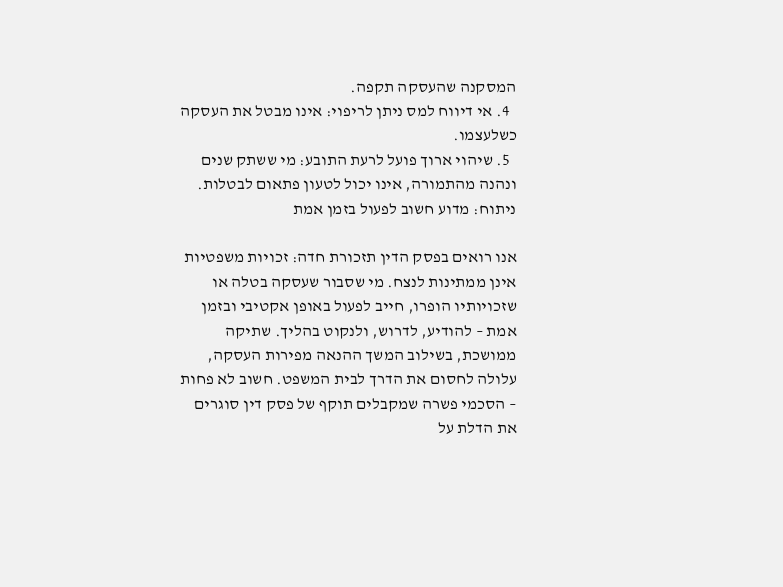המסקנה שהעסקה תקפה.
  4. אי דיווח למס ניתן לריפוי: אינו מבטל את העסקה כשלעצמו.
  5. שיהוי ארוך פועל לרעת התובע: מי ששתק שנים ונהנה מהתמורה, אינו יכול לטעון פתאום לבטלות.
ניתוח: מדוע חשוב לפעול בזמן אמת

אנו רואים בפסק הדין תזכורת חדה: זכויות משפטיות אינן ממתינות לנצח. מי שסבור שעסקה בטלה או שזכויותיו הופרו, חייב לפעול באופן אקטיבי ובזמן אמת – להודיע, לדרוש, ולנקוט בהליך. שתיקה ממושכת, בשילוב המשך ההנאה מפירות העסקה, עלולה לחסום את הדרך לבית המשפט. חשוב לא פחות – הסכמי פשרה שמקבלים תוקף של פסק דין סוגרים את הדלת על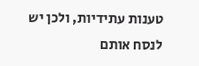טענות עתידיות, ולכן יש לנסח אותם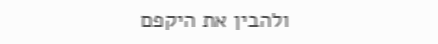ולהבין את היקפם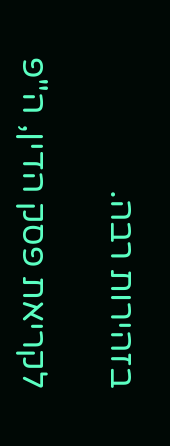בזהירות רבה.

לקריאת פסק הדין, ה"פ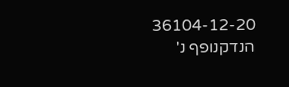36104-12-20 הנדקנופף נ'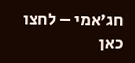חג'אמי – לחצו כאן